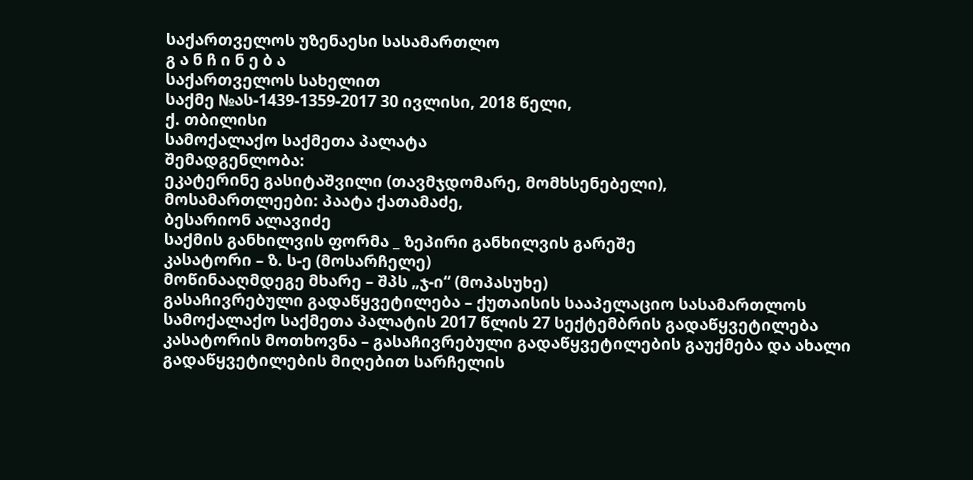საქართველოს უზენაესი სასამართლო
გ ა ნ ჩ ი ნ ე ბ ა
საქართველოს სახელით
საქმე №ას-1439-1359-2017 30 ივლისი, 2018 წელი,
ქ. თბილისი
სამოქალაქო საქმეთა პალატა
შემადგენლობა:
ეკატერინე გასიტაშვილი (თავმჯდომარე, მომხსენებელი),
მოსამართლეები: პაატა ქათამაძე,
ბესარიონ ალავიძე
საქმის განხილვის ფორმა _ ზეპირი განხილვის გარეშე
კასატორი – ზ. ს-ე (მოსარჩელე)
მოწინააღმდეგე მხარე – შპს „ჯ-ი“ (მოპასუხე)
გასაჩივრებული გადაწყვეტილება – ქუთაისის სააპელაციო სასამართლოს სამოქალაქო საქმეთა პალატის 2017 წლის 27 სექტემბრის გადაწყვეტილება
კასატორის მოთხოვნა – გასაჩივრებული გადაწყვეტილების გაუქმება და ახალი გადაწყვეტილების მიღებით სარჩელის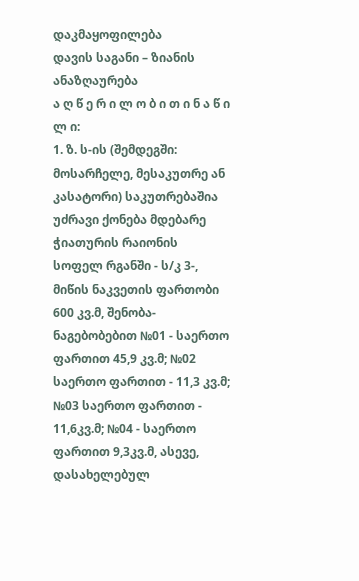დაკმაყოფილება
დავის საგანი – ზიანის ანაზღაურება
ა ღ წ ე რ ი ლ ო ბ ი თ ი ნ ა წ ი ლ ი:
1. ზ. ს-ის (შემდეგში: მოსარჩელე, მესაკუთრე ან კასატორი) საკუთრებაშია უძრავი ქონება მდებარე ჭიათურის რაიონის სოფელ რგანში - ს/კ 3-, მიწის ნაკვეთის ფართობი 600 კვ.მ, შენობა-ნაგებობებით №01 - საერთო ფართით 45,9 კვ.მ; №02 საერთო ფართით - 11,3 კვ.მ; №03 საერთო ფართით - 11,6კვ.მ; №04 - საერთო ფართით 9,3კვ.მ, ასევე, დასახელებულ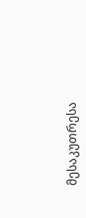მესაკუთრესა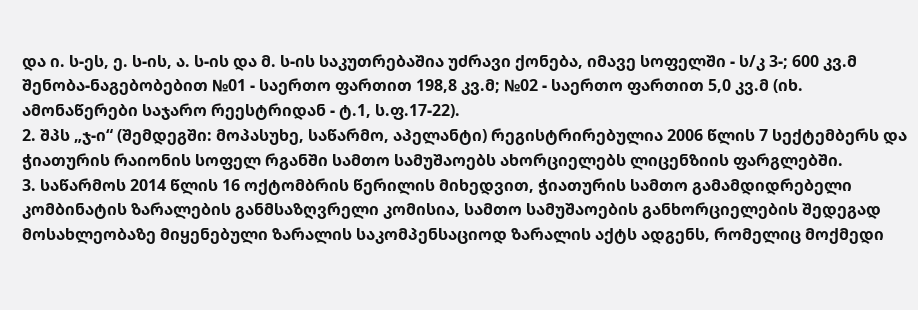და ი. ს-ეს, ე. ს-ის, ა. ს-ის და მ. ს-ის საკუთრებაშია უძრავი ქონება, იმავე სოფელში - ს/კ 3-; 600 კვ.მ შენობა-ნაგებობებით №01 - საერთო ფართით 198,8 კვ.მ; №02 - საერთო ფართით 5,0 კვ.მ (იხ. ამონაწერები საჯარო რეესტრიდან - ტ.1, ს.ფ.17-22).
2. შპს „ჯ-ი“ (შემდეგში: მოპასუხე, საწარმო, აპელანტი) რეგისტრირებულია 2006 წლის 7 სექტემბერს და ჭიათურის რაიონის სოფელ რგანში სამთო სამუშაოებს ახორციელებს ლიცენზიის ფარგლებში.
3. საწარმოს 2014 წლის 16 ოქტომბრის წერილის მიხედვით, ჭიათურის სამთო გამამდიდრებელი კომბინატის ზარალების განმსაზღვრელი კომისია, სამთო სამუშაოების განხორციელების შედეგად მოსახლეობაზე მიყენებული ზარალის საკომპენსაციოდ ზარალის აქტს ადგენს, რომელიც მოქმედი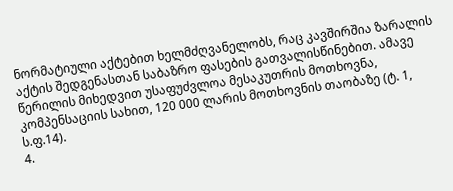ნორმატიული აქტებით ხელმძღვანელობს, რაც კავშირშია ზარალის აქტის შედგენასთან საბაზრო ფასების გათვალისწინებით. ამავე წერილის მიხედვით უსაფუძვლოა მესაკუთრის მოთხოვნა, კომპენსაციის სახით, 120 000 ლარის მოთხოვნის თაობაზე (ტ. 1, ს.ფ.14).
4.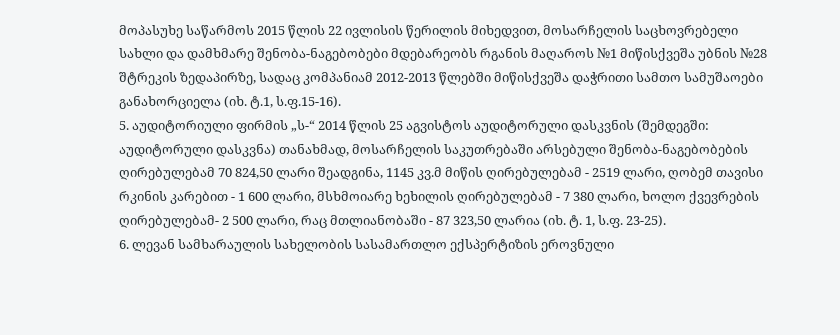მოპასუხე საწარმოს 2015 წლის 22 ივლისის წერილის მიხედვით, მოსარჩელის საცხოვრებელი სახლი და დამხმარე შენობა-ნაგებობები მდებარეობს რგანის მაღაროს №1 მიწისქვეშა უბნის №28 შტრეკის ზედაპირზე, სადაც კომპანიამ 2012-2013 წლებში მიწისქვეშა დაჭრითი სამთო სამუშაოები განახორციელა (იხ. ტ.1, ს.ფ.15-16).
5. აუდიტორიული ფირმის „ს-“ 2014 წლის 25 აგვისტოს აუდიტორული დასკვნის (შემდეგში: აუდიტორული დასკვნა) თანახმად, მოსარჩელის საკუთრებაში არსებული შენობა-ნაგებობების ღირებულებამ 70 824,50 ლარი შეადგინა, 1145 კვ.მ მიწის ღირებულებამ - 2519 ლარი, ღობემ თავისი რკინის კარებით - 1 600 ლარი, მსხმოიარე ხეხილის ღირებულებამ - 7 380 ლარი, ხოლო ქვევრების ღირებულებამ- 2 500 ლარი, რაც მთლიანობაში - 87 323,50 ლარია (იხ. ტ. 1, ს.ფ. 23-25).
6. ლევან სამხარაულის სახელობის სასამართლო ექსპერტიზის ეროვნული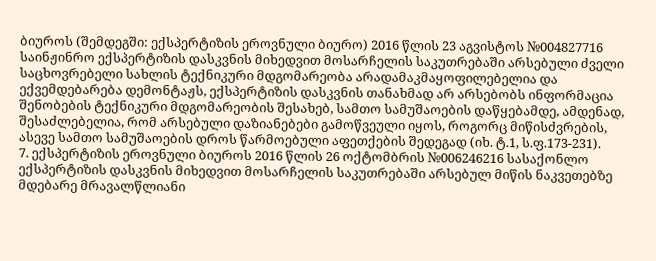ბიუროს (შემდეგში: ექსპერტიზის ეროვნული ბიურო) 2016 წლის 23 აგვისტოს №004827716 საინჟინრო ექსპერტიზის დასკვნის მიხედვით მოსარჩელის საკუთრებაში არსებული ძველი საცხოვრებელი სახლის ტექნიკური მდგომარეობა არადამაკმაყოფილებელია და ექვემდებარება დემონტაჟს, ექსპერტიზის დასკვნის თანახმად არ არსებობს ინფორმაცია შენობების ტექნიკური მდგომარეობის შესახებ, სამთო სამუშაოების დაწყებამდე, ამდენად, შესაძლებელია, რომ არსებული დაზიანებები გამოწვეული იყოს, როგორც მიწისძვრების, ასევე სამთო სამუშაოების დროს წარმოებული აფეთქების შედეგად (იხ. ტ.1, ს.ფ.173-231).
7. ექსპერტიზის ეროვნული ბიუროს 2016 წლის 26 ოქტომბრის №006246216 სასაქონლო ექსპერტიზის დასკვნის მიხედვით მოსარჩელის საკუთრებაში არსებულ მიწის ნაკვეთებზე მდებარე მრავალწლიანი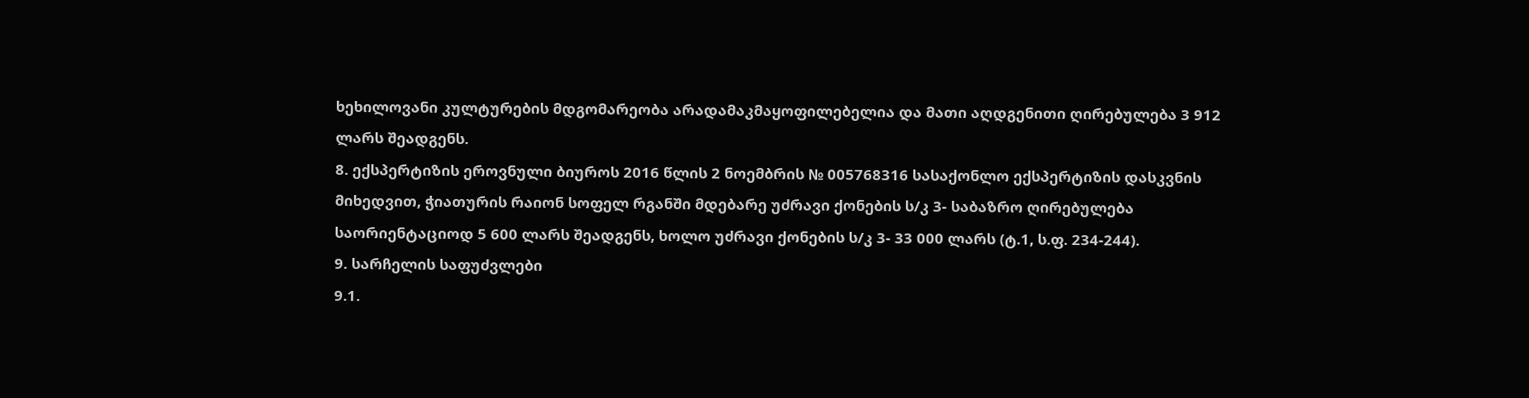ხეხილოვანი კულტურების მდგომარეობა არადამაკმაყოფილებელია და მათი აღდგენითი ღირებულება 3 912 ლარს შეადგენს.
8. ექსპერტიზის ეროვნული ბიუროს 2016 წლის 2 ნოემბრის № 005768316 სასაქონლო ექსპერტიზის დასკვნის მიხედვით, ჭიათურის რაიონ სოფელ რგანში მდებარე უძრავი ქონების ს/კ 3- საბაზრო ღირებულება საორიენტაციოდ 5 600 ლარს შეადგენს, ხოლო უძრავი ქონების ს/კ 3- 33 000 ლარს (ტ.1, ს.ფ. 234-244).
9. სარჩელის საფუძვლები
9.1.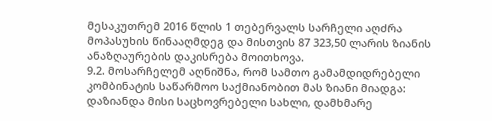მესაკუთრემ 2016 წლის 1 თებერვალს სარჩელი აღძრა მოპასუხის წინააღმდეგ და მისთვის 87 323,50 ლარის ზიანის ანაზღაურების დაკისრება მოითხოვა.
9.2. მოსარჩელემ აღნიშნა, რომ სამთო გამამდიდრებელი კომბინატის საწარმოო საქმიანობით მას ზიანი მიადგა: დაზიანდა მისი საცხოვრებელი სახლი, დამხმარე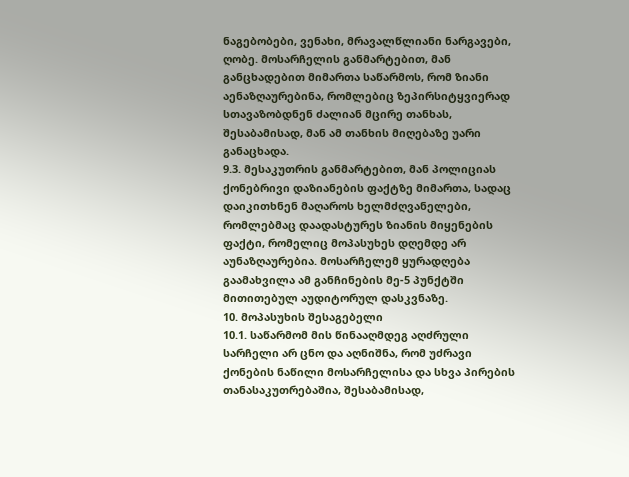ნაგებობები, ვენახი, მრავალწლიანი ნარგავები, ღობე. მოსარჩელის განმარტებით, მან განცხადებით მიმართა საწარმოს, რომ ზიანი აენაზღაურებინა, რომლებიც ზეპირსიტყვიერად სთავაზობდნენ ძალიან მცირე თანხას, შესაბამისად, მან ამ თანხის მიღებაზე უარი განაცხადა.
9.3. მესაკუთრის განმარტებით, მან პოლიციას ქონებრივი დაზიანების ფაქტზე მიმართა, სადაც დაიკითხნენ მაღაროს ხელმძღვანელები, რომლებმაც დაადასტურეს ზიანის მიყენების ფაქტი, რომელიც მოპასუხეს დღემდე არ აუნაზღაურებია. მოსარჩელემ ყურადღება გაამახვილა ამ განჩინების მე-5 პუნქტში მითითებულ აუდიტორულ დასკვნაზე.
10. მოპასუხის შესაგებელი
10.1. საწარმომ მის წინააღმდეგ აღძრული სარჩელი არ ცნო და აღნიშნა, რომ უძრავი ქონების ნაწილი მოსარჩელისა და სხვა პირების თანასაკუთრებაშია, შესაბამისად,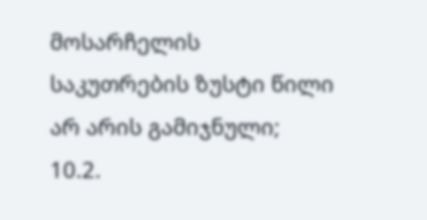მოსარჩელის საკუთრების ზუსტი წილი არ არის გამიჯნული;
10.2.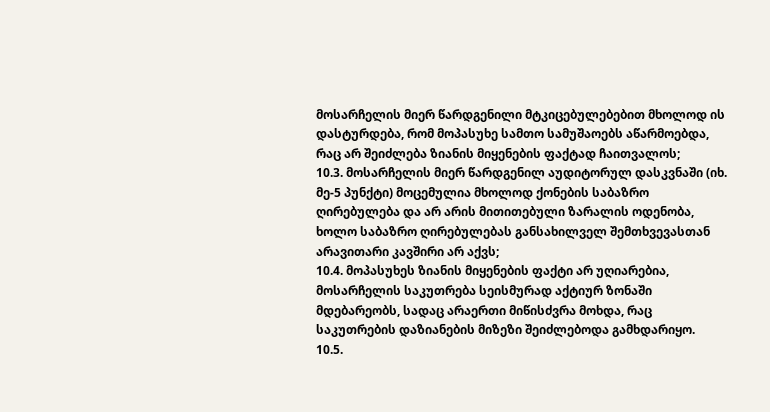მოსარჩელის მიერ წარდგენილი მტკიცებულებებით მხოლოდ ის დასტურდება, რომ მოპასუხე სამთო სამუშაოებს აწარმოებდა, რაც არ შეიძლება ზიანის მიყენების ფაქტად ჩაითვალოს;
10.3. მოსარჩელის მიერ წარდგენილ აუდიტორულ დასკვნაში (იხ. მე-5 პუნქტი) მოცემულია მხოლოდ ქონების საბაზრო ღირებულება და არ არის მითითებული ზარალის ოდენობა, ხოლო საბაზრო ღირებულებას განსახილველ შემთხვევასთან არავითარი კავშირი არ აქვს;
10.4. მოპასუხეს ზიანის მიყენების ფაქტი არ უღიარებია, მოსარჩელის საკუთრება სეისმურად აქტიურ ზონაში მდებარეობს, სადაც არაერთი მიწისძვრა მოხდა, რაც საკუთრების დაზიანების მიზეზი შეიძლებოდა გამხდარიყო.
10.5.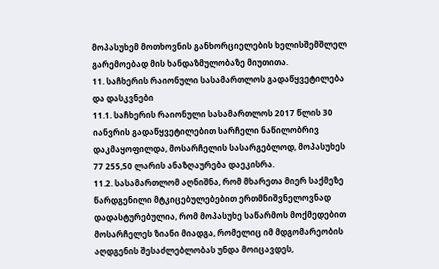მოპასუხემ მოთხოვნის განხორციელების ხელისშემშლელ გარემოებად მის ხანდაზმულობაზე მიუთითა.
11. საჩხერის რაიონული სასამართლოს გადაწყვეტილება და დასკვნები
11.1. საჩხერის რაიონული სასამართლოს 2017 წლის 30 იანვრის გადაწყვეტილებით სარჩელი ნაწილობრივ დაკმაყოფილდა, მოსარჩელის სასარგებლოდ, მოპასუხეს 77 255,50 ლარის ანაზღაურება დაეკისრა.
11.2. სასამართლომ აღნიშნა, რომ მხარეთა მიერ საქმეზე წარდგენილი მტკიცებულებებით ერთმნიშვნელოვნად დადასტურებულია, რომ მოპასუხე საწარმოს მოქმედებით მოსარჩელეს ზიანი მიადგა, რომელიც იმ მდგომარეობის აღდგენის შესაძლებლობას უნდა მოიცავდეს,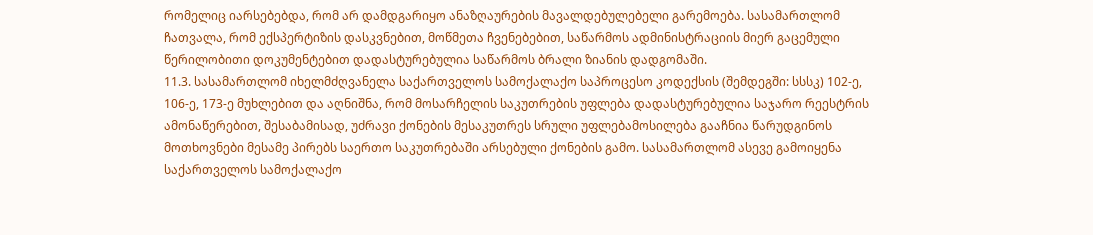რომელიც იარსებებდა, რომ არ დამდგარიყო ანაზღაურების მავალდებულებელი გარემოება. სასამართლომ ჩათვალა, რომ ექსპერტიზის დასკვნებით, მოწმეთა ჩვენებებით, საწარმოს ადმინისტრაციის მიერ გაცემული წერილობითი დოკუმენტებით დადასტურებულია საწარმოს ბრალი ზიანის დადგომაში.
11.3. სასამართლომ იხელმძღვანელა საქართველოს სამოქალაქო საპროცესო კოდექსის (შემდეგში: სსსკ) 102-ე, 106-ე, 173-ე მუხლებით და აღნიშნა, რომ მოსარჩელის საკუთრების უფლება დადასტურებულია საჯარო რეესტრის ამონაწერებით, შესაბამისად, უძრავი ქონების მესაკუთრეს სრული უფლებამოსილება გააჩნია წარუდგინოს მოთხოვნები მესამე პირებს საერთო საკუთრებაში არსებული ქონების გამო. სასამართლომ ასევე გამოიყენა საქართველოს სამოქალაქო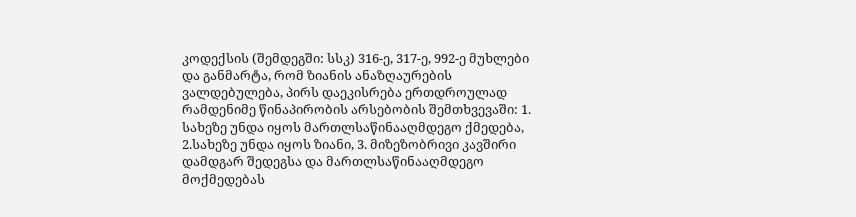კოდექსის (შემდეგში: სსკ) 316-ე, 317-ე, 992-ე მუხლები და განმარტა, რომ ზიანის ანაზღაურების ვალდებულება, პირს დაეკისრება ერთდროულად რამდენიმე წინაპირობის არსებობის შემთხვევაში: 1. სახეზე უნდა იყოს მართლსაწინააღმდეგო ქმედება, 2.სახეზე უნდა იყოს ზიანი, 3. მიზეზობრივი კავშირი დამდგარ შედეგსა და მართლსაწინააღმდეგო მოქმედებას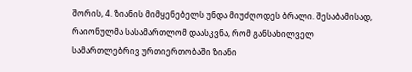შორის, 4. ზიანის მიმყენებელს უნდა მიუძღოდეს ბრალი. შესაბამისად, რაიონულმა სასამართლომ დაასკვნა, რომ განსახილველ სამართლებრივ ურთიერთობაში ზიანი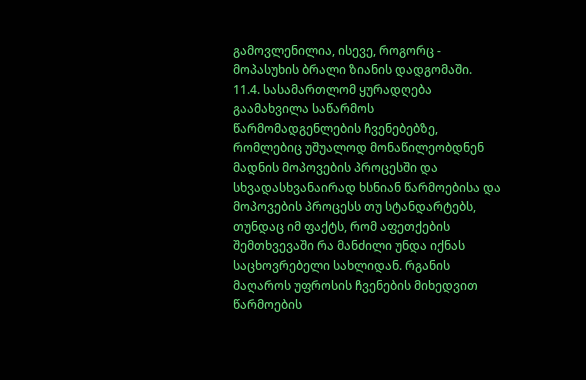გამოვლენილია, ისევე, როგორც - მოპასუხის ბრალი ზიანის დადგომაში.
11.4. სასამართლომ ყურადღება გაამახვილა საწარმოს წარმომადგენლების ჩვენებებზე, რომლებიც უშუალოდ მონაწილეობდნენ მადნის მოპოვების პროცესში და სხვადასხვანაირად ხსნიან წარმოებისა და მოპოვების პროცესს თუ სტანდარტებს, თუნდაც იმ ფაქტს, რომ აფეთქების შემთხვევაში რა მანძილი უნდა იქნას საცხოვრებელი სახლიდან. რგანის მაღაროს უფროსის ჩვენების მიხედვით წარმოების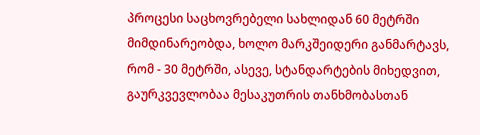პროცესი საცხოვრებელი სახლიდან 60 მეტრში მიმდინარეობდა, ხოლო მარკშეიდერი განმარტავს, რომ - 30 მეტრში, ასევე, სტანდარტების მიხედვით, გაურკვევლობაა მესაკუთრის თანხმობასთან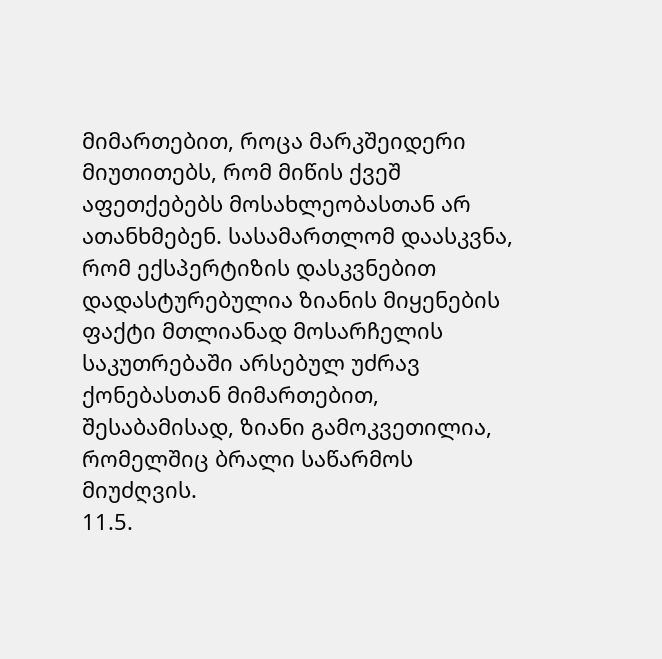მიმართებით, როცა მარკშეიდერი მიუთითებს, რომ მიწის ქვეშ აფეთქებებს მოსახლეობასთან არ ათანხმებენ. სასამართლომ დაასკვნა, რომ ექსპერტიზის დასკვნებით დადასტურებულია ზიანის მიყენების ფაქტი მთლიანად მოსარჩელის საკუთრებაში არსებულ უძრავ ქონებასთან მიმართებით, შესაბამისად, ზიანი გამოკვეთილია, რომელშიც ბრალი საწარმოს მიუძღვის.
11.5.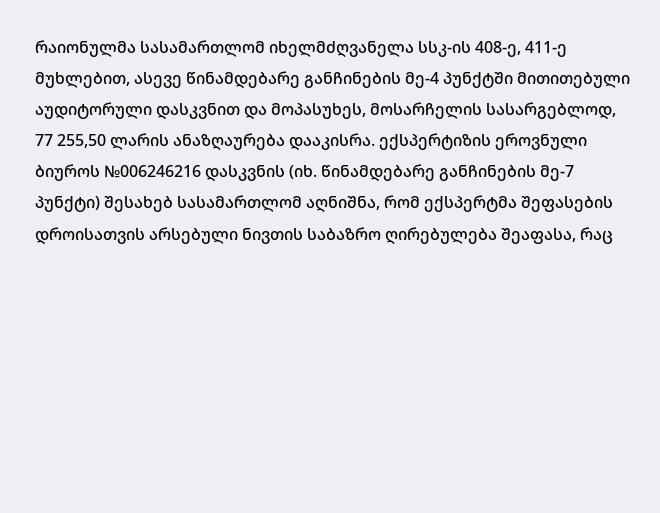რაიონულმა სასამართლომ იხელმძღვანელა სსკ-ის 408-ე, 411-ე მუხლებით, ასევე წინამდებარე განჩინების მე-4 პუნქტში მითითებული აუდიტორული დასკვნით და მოპასუხეს, მოსარჩელის სასარგებლოდ, 77 255,50 ლარის ანაზღაურება დააკისრა. ექსპერტიზის ეროვნული ბიუროს №006246216 დასკვნის (იხ. წინამდებარე განჩინების მე-7 პუნქტი) შესახებ სასამართლომ აღნიშნა, რომ ექსპერტმა შეფასების დროისათვის არსებული ნივთის საბაზრო ღირებულება შეაფასა, რაც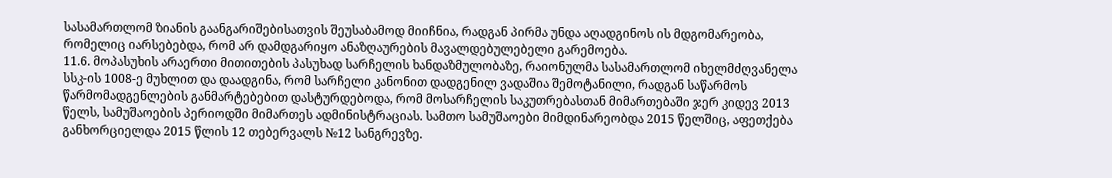სასამართლომ ზიანის გაანგარიშებისათვის შეუსაბამოდ მიიჩნია, რადგან პირმა უნდა აღადგინოს ის მდგომარეობა, რომელიც იარსებებდა, რომ არ დამდგარიყო ანაზღაურების მავალდებულებელი გარემოება.
11.6. მოპასუხის არაერთი მითითების პასუხად სარჩელის ხანდაზმულობაზე, რაიონულმა სასამართლომ იხელმძღვანელა სსკ-ის 1008-ე მუხლით და დაადგინა, რომ სარჩელი კანონით დადგენილ ვადაშია შემოტანილი, რადგან საწარმოს წარმომადგენლების განმარტებებით დასტურდებოდა, რომ მოსარჩელის საკუთრებასთან მიმართებაში ჯერ კიდევ 2013 წელს, სამუშაოების პერიოდში მიმართეს ადმინისტრაციას. სამთო სამუშაოები მიმდინარეობდა 2015 წელშიც, აფეთქება განხორციელდა 2015 წლის 12 თებერვალს №12 სანგრევზე.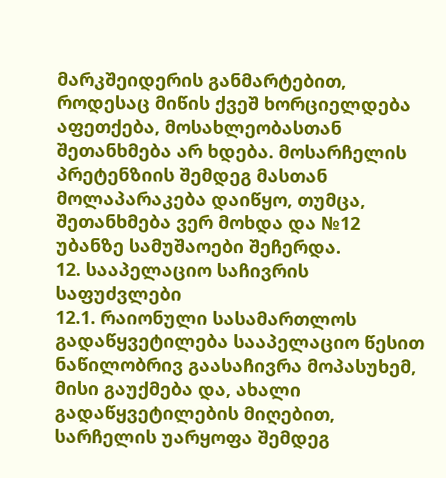მარკშეიდერის განმარტებით, როდესაც მიწის ქვეშ ხორციელდება აფეთქება, მოსახლეობასთან შეთანხმება არ ხდება. მოსარჩელის პრეტენზიის შემდეგ მასთან მოლაპარაკება დაიწყო, თუმცა, შეთანხმება ვერ მოხდა და №12 უბანზე სამუშაოები შეჩერდა.
12. სააპელაციო საჩივრის საფუძვლები
12.1. რაიონული სასამართლოს გადაწყვეტილება სააპელაციო წესით ნაწილობრივ გაასაჩივრა მოპასუხემ, მისი გაუქმება და, ახალი გადაწყვეტილების მიღებით, სარჩელის უარყოფა შემდეგ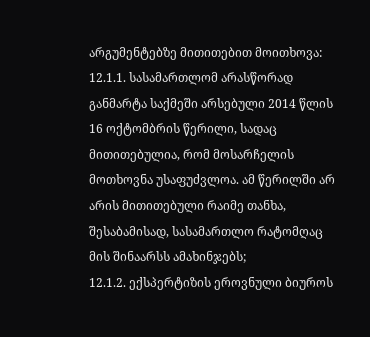არგუმენტებზე მითითებით მოითხოვა:
12.1.1. სასამართლომ არასწორად განმარტა საქმეში არსებული 2014 წლის 16 ოქტომბრის წერილი, სადაც მითითებულია, რომ მოსარჩელის მოთხოვნა უსაფუძვლოა. ამ წერილში არ არის მითითებული რაიმე თანხა, შესაბამისად, სასამართლო რატომღაც მის შინაარსს ამახინჯებს;
12.1.2. ექსპერტიზის ეროვნული ბიუროს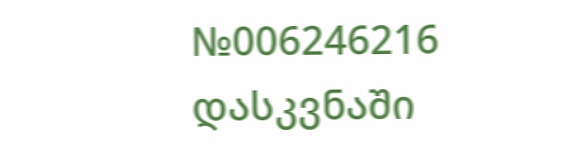№006246216 დასკვნაში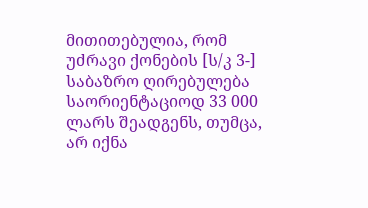მითითებულია, რომ უძრავი ქონების [ს/კ 3-] საბაზრო ღირებულება საორიენტაციოდ 33 000 ლარს შეადგენს, თუმცა, არ იქნა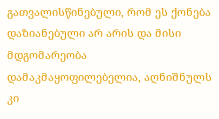გათვალისწინებული, რომ ეს ქონება დაზიანებული არ არის და მისი მდგომარეობა დამაკმაყოფილებელია, აღნიშნულს კი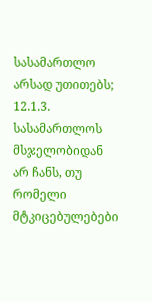სასამართლო არსად უთითებს;
12.1.3. სასამართლოს მსჯელობიდან არ ჩანს, თუ რომელი მტკიცებულებები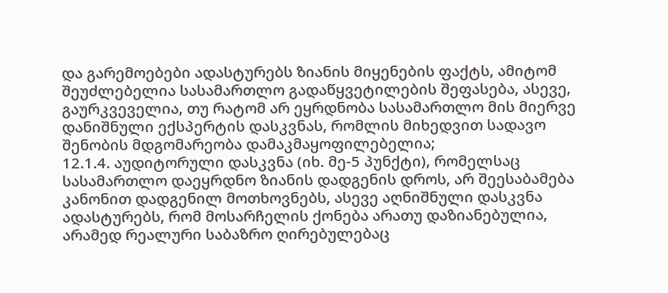და გარემოებები ადასტურებს ზიანის მიყენების ფაქტს, ამიტომ შეუძლებელია სასამართლო გადაწყვეტილების შეფასება, ასევე, გაურკვეველია, თუ რატომ არ ეყრდნობა სასამართლო მის მიერვე დანიშნული ექსპერტის დასკვნას, რომლის მიხედვით სადავო შენობის მდგომარეობა დამაკმაყოფილებელია;
12.1.4. აუდიტორული დასკვნა (იხ. მე-5 პუნქტი), რომელსაც სასამართლო დაეყრდნო ზიანის დადგენის დროს, არ შეესაბამება კანონით დადგენილ მოთხოვნებს, ასევე აღნიშნული დასკვნა ადასტურებს, რომ მოსარჩელის ქონება არათუ დაზიანებულია, არამედ რეალური საბაზრო ღირებულებაც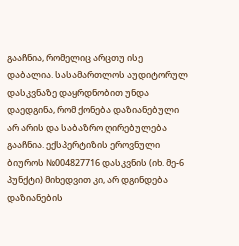გააჩნია, რომელიც არცთუ ისე დაბალია. სასამართლოს აუდიტორულ დასკვნაზე დაყრდნობით უნდა დაედგინა, რომ ქონება დაზიანებული არ არის და საბაზრო ღირებულება გააჩნია. ექსპერტიზის ეროვნული ბიუროს №004827716 დასკვნის (იხ. მე-6 პუნქტი) მიხედვით კი, არ დგინდება დაზიანების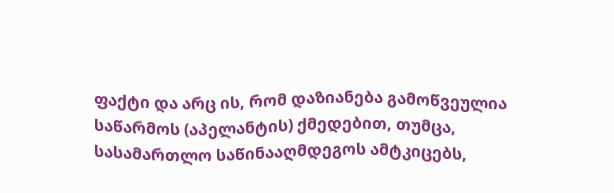ფაქტი და არც ის, რომ დაზიანება გამოწვეულია საწარმოს (აპელანტის) ქმედებით, თუმცა, სასამართლო საწინააღმდეგოს ამტკიცებს,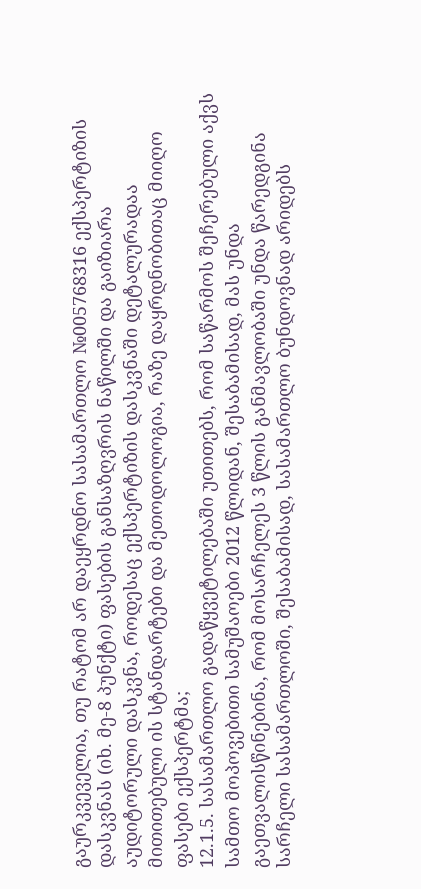გაურკვეველია, თუ რატომ არ დაეყრდნო სასამართლო №005768316 ექსპერტიზის დასკვნას (იხ. მე-8 პუნქტი) ფასების განსაზღვრის ნაწილში და გაიზიარა აუდიტორული დასკვნა, როდესაც ექსპერტიზის დასკვნაში დეტალურადაა მითითებული ის სტანდარტები და მეთოდოლოგია, რაზე დაყრდნობითაც მიიღო ფასები ექსპერტმა;
12.1.5. სასამართლო გადაწყვეტილებაში უთითებს, რომ საწარმოს შეჩერებული აქვს სამთო მოპოვებითი სამუშაოები 2012 წლიდან, შესაბამისად, მას უნდა გაეთვალისწინებინა, რომ მოსარჩელეს 3 წლის განმავლობაში უნდა წარედგინა სარჩელი სასამართლოში, შესაბამისად, სასამართლო ბუნდოვნად არიდებს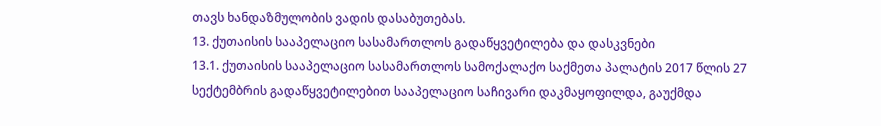თავს ხანდაზმულობის ვადის დასაბუთებას.
13. ქუთაისის სააპელაციო სასამართლოს გადაწყვეტილება და დასკვნები
13.1. ქუთაისის სააპელაციო სასამართლოს სამოქალაქო საქმეთა პალატის 2017 წლის 27 სექტემბრის გადაწყვეტილებით სააპელაციო საჩივარი დაკმაყოფილდა, გაუქმდა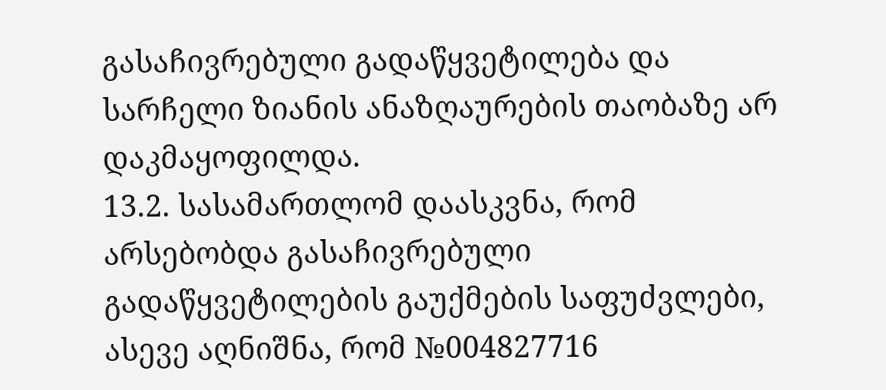გასაჩივრებული გადაწყვეტილება და სარჩელი ზიანის ანაზღაურების თაობაზე არ დაკმაყოფილდა.
13.2. სასამართლომ დაასკვნა, რომ არსებობდა გასაჩივრებული გადაწყვეტილების გაუქმების საფუძვლები, ასევე აღნიშნა, რომ №004827716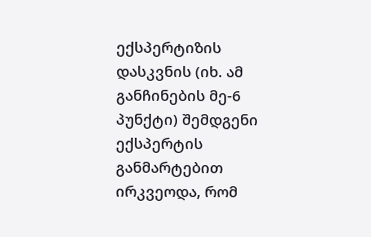ექსპერტიზის დასკვნის (იხ. ამ განჩინების მე-6 პუნქტი) შემდგენი ექსპერტის განმარტებით ირკვეოდა, რომ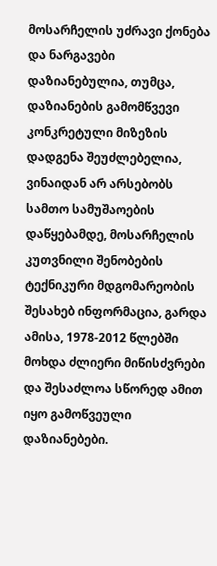მოსარჩელის უძრავი ქონება და ნარგავები დაზიანებულია, თუმცა, დაზიანების გამომწვევი კონკრეტული მიზეზის დადგენა შეუძლებელია, ვინაიდან არ არსებობს სამთო სამუშაოების დაწყებამდე, მოსარჩელის კუთვნილი შენობების ტექნიკური მდგომარეობის შესახებ ინფორმაცია, გარდა ამისა, 1978-2012 წლებში მოხდა ძლიერი მიწისძვრები და შესაძლოა სწორედ ამით იყო გამოწვეული დაზიანებები.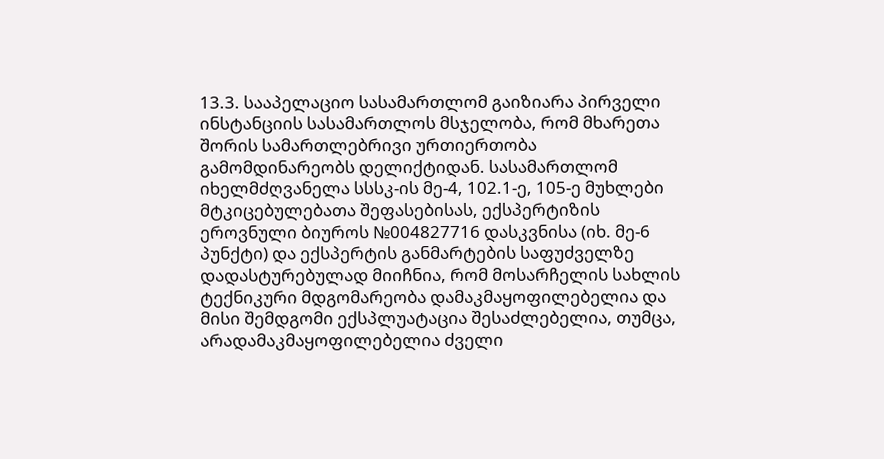13.3. სააპელაციო სასამართლომ გაიზიარა პირველი ინსტანციის სასამართლოს მსჯელობა, რომ მხარეთა შორის სამართლებრივი ურთიერთობა გამომდინარეობს დელიქტიდან. სასამართლომ იხელმძღვანელა სსსკ-ის მე-4, 102.1-ე, 105-ე მუხლები მტკიცებულებათა შეფასებისას, ექსპერტიზის ეროვნული ბიუროს №004827716 დასკვნისა (იხ. მე-6 პუნქტი) და ექსპერტის განმარტების საფუძველზე დადასტურებულად მიიჩნია, რომ მოსარჩელის სახლის ტექნიკური მდგომარეობა დამაკმაყოფილებელია და მისი შემდგომი ექსპლუატაცია შესაძლებელია, თუმცა, არადამაკმაყოფილებელია ძველი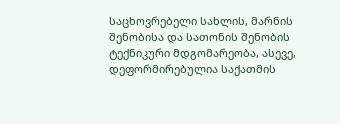საცხოვრებელი სახლის, მარნის შენობისა და სათონის შენობის ტექნიკური მდგომარეობა, ასევე, დეფორმირებულია საქათმის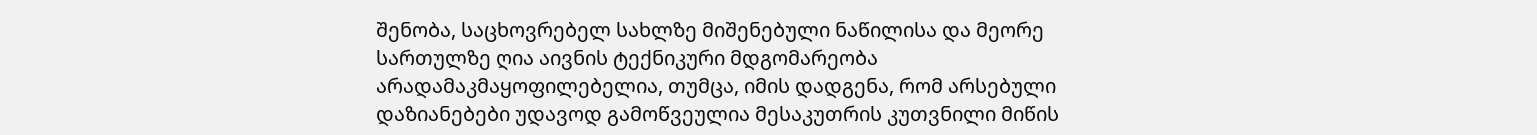შენობა, საცხოვრებელ სახლზე მიშენებული ნაწილისა და მეორე სართულზე ღია აივნის ტექნიკური მდგომარეობა არადამაკმაყოფილებელია, თუმცა, იმის დადგენა, რომ არსებული დაზიანებები უდავოდ გამოწვეულია მესაკუთრის კუთვნილი მიწის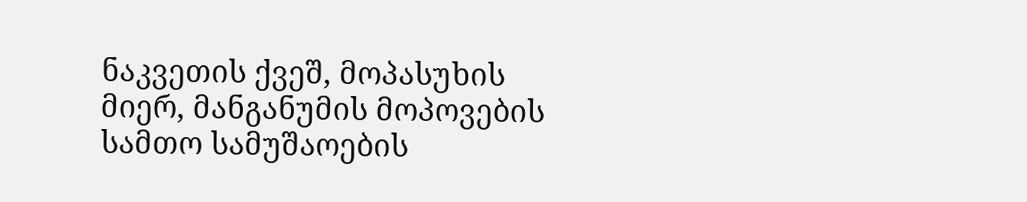ნაკვეთის ქვეშ, მოპასუხის მიერ, მანგანუმის მოპოვების სამთო სამუშაოების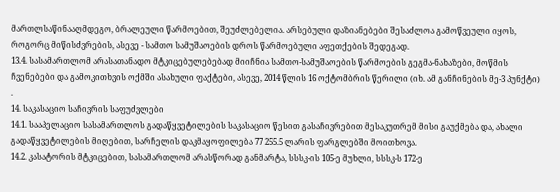მართლსაწინააღმდეგო, ბრალეული წარმოებით, შეუძლებელია. არსებული დაზიანებები შესაძლოა გამოწვეული იყოს, როგორც მიწისძვრების, ასევე - სამთო სამუშაოების დროს წარმოებული აფეთქების შედეგად.
13.4. სასამართლომ არასათანადო მტკიცებულებებად მიიჩნია სამთო-სამუშაოების წარმოების გეგმა-ნახაზები, მოწმის ჩვენებები და გამოკითხვის ოქმში ასახული ფაქტები, ასევე, 2014 წლის 16 ოქტომბრის წერილი (იხ. ამ განჩინების მე-3 პუნქტი) .
14. საკასაციო საჩივრის საფუძვლები
14.1. სააპელაციო სასამართლოს გადაწყვეტილების საკასაციო წესით გასაჩივრებით მესაკუთრემ მისი გაუქმება და, ახალი გადაწყვეტილების მიღებით, სარჩელის დაკმაყოფილება 77 255.5 ლარის ფარგლებში მოითხოვა.
14.2. კასატორის მტკიცებით, სასამართლომ არასწორად განმარტა, სსსკ-ის 105-ე მუხლი, სსსკ-ს 172-ე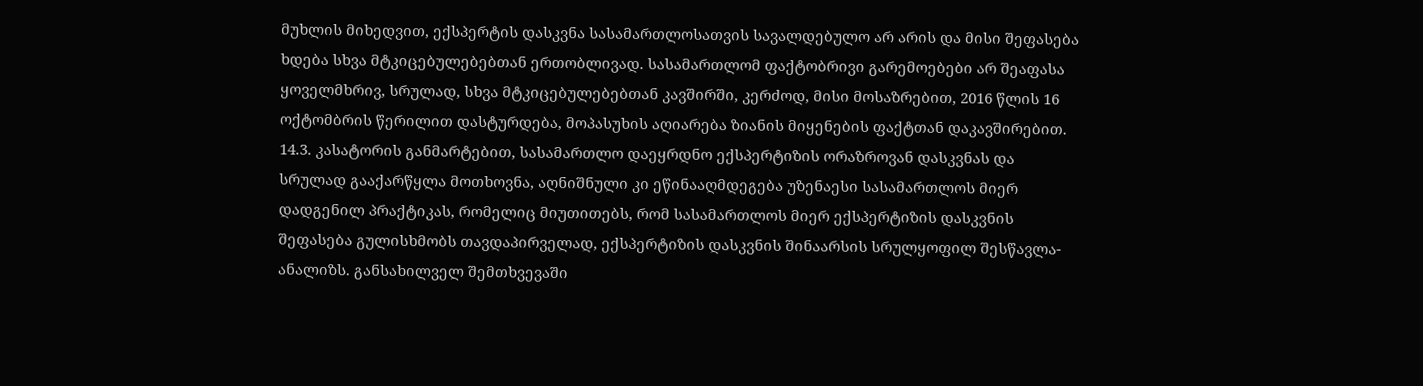მუხლის მიხედვით, ექსპერტის დასკვნა სასამართლოსათვის სავალდებულო არ არის და მისი შეფასება ხდება სხვა მტკიცებულებებთან ერთობლივად. სასამართლომ ფაქტობრივი გარემოებები არ შეაფასა ყოველმხრივ, სრულად, სხვა მტკიცებულებებთან კავშირში, კერძოდ, მისი მოსაზრებით, 2016 წლის 16 ოქტომბრის წერილით დასტურდება, მოპასუხის აღიარება ზიანის მიყენების ფაქტთან დაკავშირებით.
14.3. კასატორის განმარტებით, სასამართლო დაეყრდნო ექსპერტიზის ორაზროვან დასკვნას და სრულად გააქარწყლა მოთხოვნა, აღნიშნული კი ეწინააღმდეგება უზენაესი სასამართლოს მიერ დადგენილ პრაქტიკას, რომელიც მიუთითებს, რომ სასამართლოს მიერ ექსპერტიზის დასკვნის შეფასება გულისხმობს თავდაპირველად, ექსპერტიზის დასკვნის შინაარსის სრულყოფილ შესწავლა-ანალიზს. განსახილველ შემთხვევაში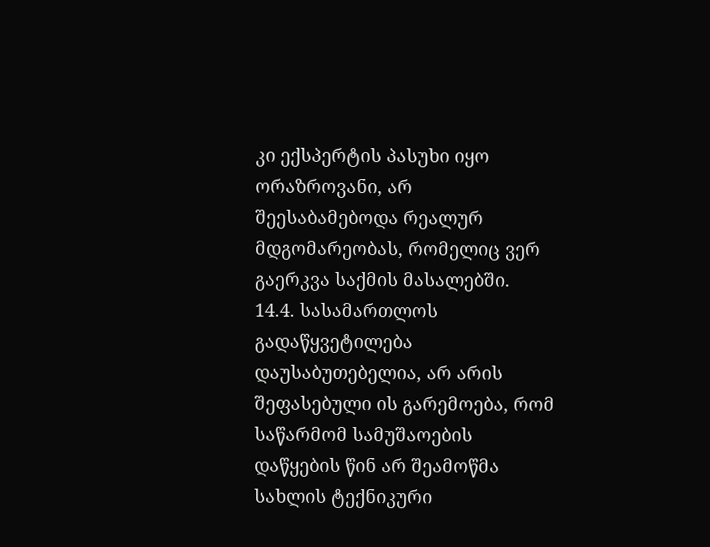კი ექსპერტის პასუხი იყო ორაზროვანი, არ შეესაბამებოდა რეალურ მდგომარეობას, რომელიც ვერ გაერკვა საქმის მასალებში.
14.4. სასამართლოს გადაწყვეტილება დაუსაბუთებელია, არ არის შეფასებული ის გარემოება, რომ საწარმომ სამუშაოების დაწყების წინ არ შეამოწმა სახლის ტექნიკური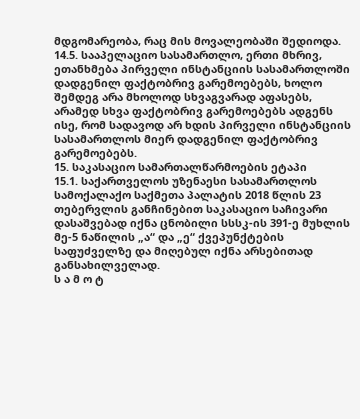მდგომარეობა, რაც მის მოვალეობაში შედიოდა.
14.5. სააპელაციო სასამართლო, ერთი მხრივ, ეთანხმება პირველი ინსტანციის სასამართლოში დადგენილ ფაქტობრივ გარემოებებს, ხოლო შემდეგ არა მხოლოდ სხვაგვარად აფასებს, არამედ სხვა ფაქტობრივ გარემოებებს ადგენს ისე, რომ სადავოდ არ ხდის პირველი ინსტანციის სასამართლოს მიერ დადგენილ ფაქტობრივ გარემოებებს.
15. საკასაციო სამართალწარმოების ეტაპი
15.1. საქართველოს უზენაესი სასამართლოს სამოქალაქო საქმეთა პალატის 2018 წლის 23 თებერვლის განჩინებით საკასაციო საჩივარი დასაშვებად იქნა ცნობილი სსსკ-ის 391-ე მუხლის მე-5 ნაწილის „ა“ და „ე“ ქვეპუნქტების საფუძველზე და მიღებულ იქნა არსებითად განსახილველად.
ს ა მ ო ტ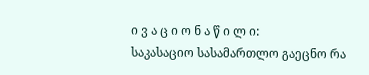ი ვ ა ც ი ო ნ ა წ ი ლ ი:
საკასაციო სასამართლო გაეცნო რა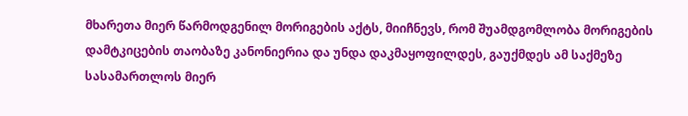მხარეთა მიერ წარმოდგენილ მორიგების აქტს, მიიჩნევს, რომ შუამდგომლობა მორიგების დამტკიცების თაობაზე კანონიერია და უნდა დაკმაყოფილდეს, გაუქმდეს ამ საქმეზე სასამართლოს მიერ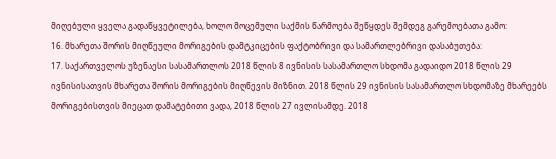მიღებული ყველა გადაწყვეტილება, ხოლო მოცემული საქმის წარმოება შეწყდეს შემდეგ გარემოებათა გამო:
16. მხარეთა შორის მიღწეული მორიგების დამტკიცების ფაქტობრივი და სამართლებრივი დასაბუთება:
17. საქართველოს უზენაესი სასამართლოს 2018 წლის 8 ივნისის სასამართლო სხდომა გადაიდო 2018 წლის 29 ივნისისათვის მხარეთა შორის მორიგების მიღწევის მიზნით. 2018 წლის 29 ივნისის სასამართლო სხდომაზე მხარეებს მორიგებისთვის მიეცათ დამატებითი ვადა, 2018 წლის 27 ივლისამდე. 2018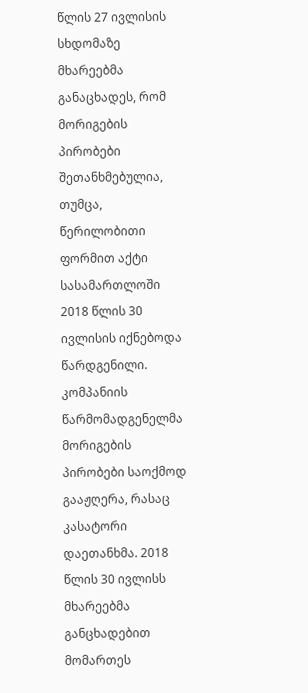წლის 27 ივლისის სხდომაზე მხარეებმა განაცხადეს, რომ მორიგების პირობები შეთანხმებულია, თუმცა, წერილობითი ფორმით აქტი სასამართლოში 2018 წლის 30 ივლისის იქნებოდა წარდგენილი. კომპანიის წარმომადგენელმა მორიგების პირობები საოქმოდ გააჟღერა, რასაც კასატორი დაეთანხმა. 2018 წლის 30 ივლისს მხარეებმა განცხადებით მომართეს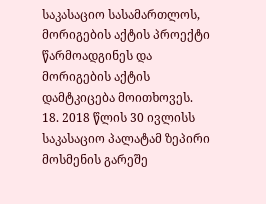საკასაციო სასამართლოს, მორიგების აქტის პროექტი წარმოადგინეს და მორიგების აქტის დამტკიცება მოითხოვეს.
18. 2018 წლის 30 ივლისს საკასაციო პალატამ ზეპირი მოსმენის გარეშე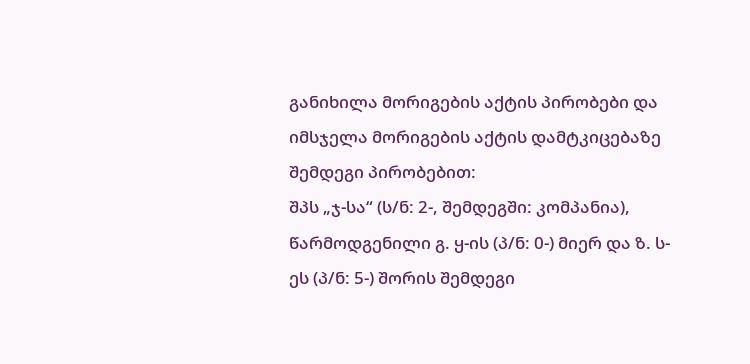განიხილა მორიგების აქტის პირობები და იმსჯელა მორიგების აქტის დამტკიცებაზე შემდეგი პირობებით:
შპს „ჯ-სა“ (ს/ნ: 2-, შემდეგში: კომპანია), წარმოდგენილი გ. ყ-ის (პ/ნ: 0-) მიერ და ზ. ს-ეს (პ/ნ: 5-) შორის შემდეგი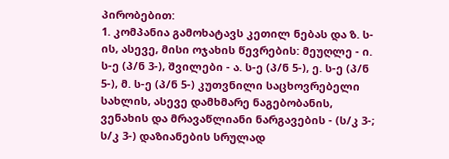პირობებით:
1. კომპანია გამოხატავს კეთილ ნებას და ზ. ს-ის, ასევე, მისი ოჯახის წევრების: მეუღლე - ი. ს-ე (პ/ნ 3-), შვილები - ა. ს-ე (პ/ნ 5-), ე. ს-ე (პ/ნ 5-), მ. ს-ე (პ/ნ 5-) კუთვნილი საცხოვრებელი სახლის, ასევე დამხმარე ნაგებობანის, ვენახის და მრავაწლიანი ნარგავების - (ს/კ 3-; ს/კ 3-) დაზიანების სრულად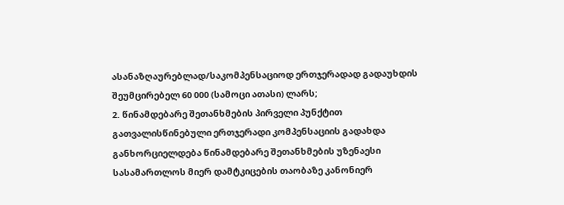ასანაზღაურებლად/საკომპენსაციოდ ერთჯერადად გადაუხდის შეუმცირებელ 60 000 (სამოცი ათასი) ლარს;
2. წინამდებარე შეთანხმების პირველი პუნქტით გათვალისწინებული ერთჯერადი კომპენსაციის გადახდა განხორციელდება წინამდებარე შეთანხმების უზენაესი სასამართლოს მიერ დამტკიცების თაობაზე კანონიერ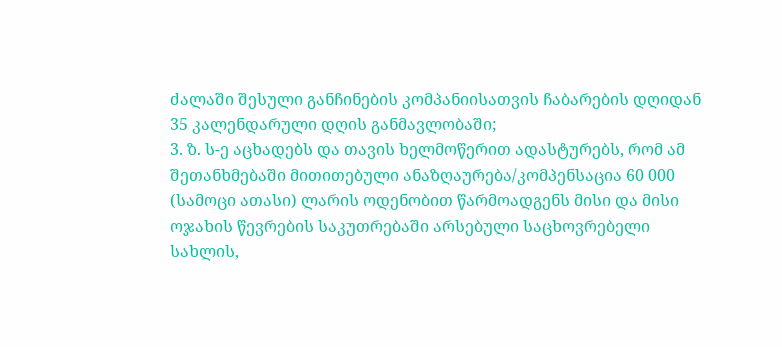ძალაში შესული განჩინების კომპანიისათვის ჩაბარების დღიდან 35 კალენდარული დღის განმავლობაში;
3. ზ. ს-ე აცხადებს და თავის ხელმოწერით ადასტურებს, რომ ამ შეთანხმებაში მითითებული ანაზღაურება/კომპენსაცია 60 000 (სამოცი ათასი) ლარის ოდენობით წარმოადგენს მისი და მისი ოჯახის წევრების საკუთრებაში არსებული საცხოვრებელი სახლის,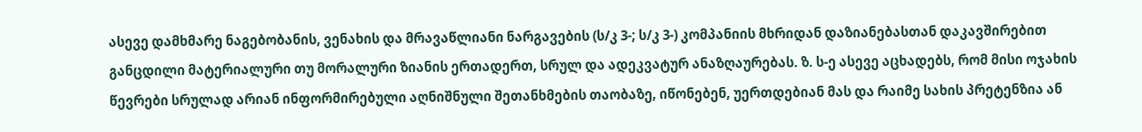ასევე დამხმარე ნაგებობანის, ვენახის და მრავაწლიანი ნარგავების (ს/კ 3-; ს/კ 3-) კომპანიის მხრიდან დაზიანებასთან დაკავშირებით განცდილი მატერიალური თუ მორალური ზიანის ერთადერთ, სრულ და ადეკვატურ ანაზღაურებას. ზ. ს-ე ასევე აცხადებს, რომ მისი ოჯახის წევრები სრულად არიან ინფორმირებული აღნიშნული შეთანხმების თაობაზე, იწონებენ, უერთდებიან მას და რაიმე სახის პრეტენზია ან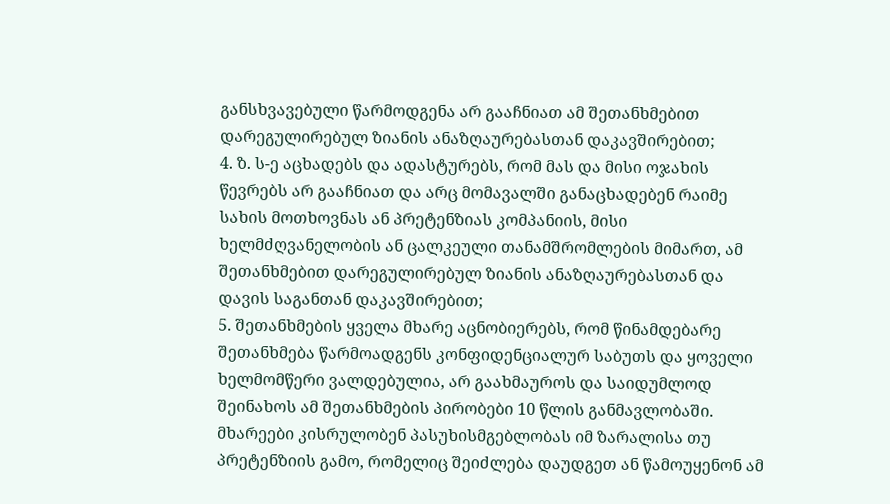განსხვავებული წარმოდგენა არ გააჩნიათ ამ შეთანხმებით დარეგულირებულ ზიანის ანაზღაურებასთან დაკავშირებით;
4. ზ. ს-ე აცხადებს და ადასტურებს, რომ მას და მისი ოჯახის წევრებს არ გააჩნიათ და არც მომავალში განაცხადებენ რაიმე სახის მოთხოვნას ან პრეტენზიას კომპანიის, მისი ხელმძღვანელობის ან ცალკეული თანამშრომლების მიმართ, ამ შეთანხმებით დარეგულირებულ ზიანის ანაზღაურებასთან და დავის საგანთან დაკავშირებით;
5. შეთანხმების ყველა მხარე აცნობიერებს, რომ წინამდებარე შეთანხმება წარმოადგენს კონფიდენციალურ საბუთს და ყოველი ხელმომწერი ვალდებულია, არ გაახმაუროს და საიდუმლოდ შეინახოს ამ შეთანხმების პირობები 10 წლის განმავლობაში. მხარეები კისრულობენ პასუხისმგებლობას იმ ზარალისა თუ პრეტენზიის გამო, რომელიც შეიძლება დაუდგეთ ან წამოუყენონ ამ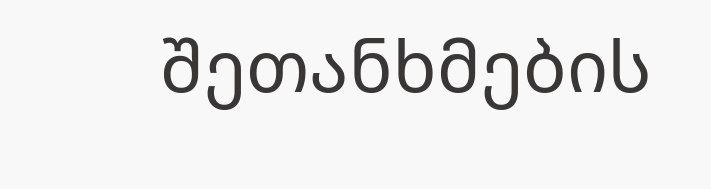შეთანხმების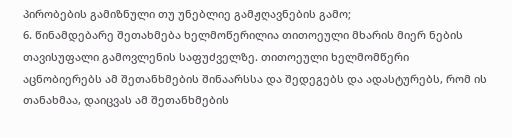პირობების გამიზნული თუ უნებლიე გამჟღავნების გამო;
6. წინამდებარე შეთახმება ხელმოწერილია თითოეული მხარის მიერ ნების თავისუფალი გამოვლენის საფუძველზე. თითოეული ხელმომწერი აცნობიერებს ამ შეთანხმების შინაარსსა და შედეგებს და ადასტურებს, რომ ის თანახმაა, დაიცვას ამ შეთანხმების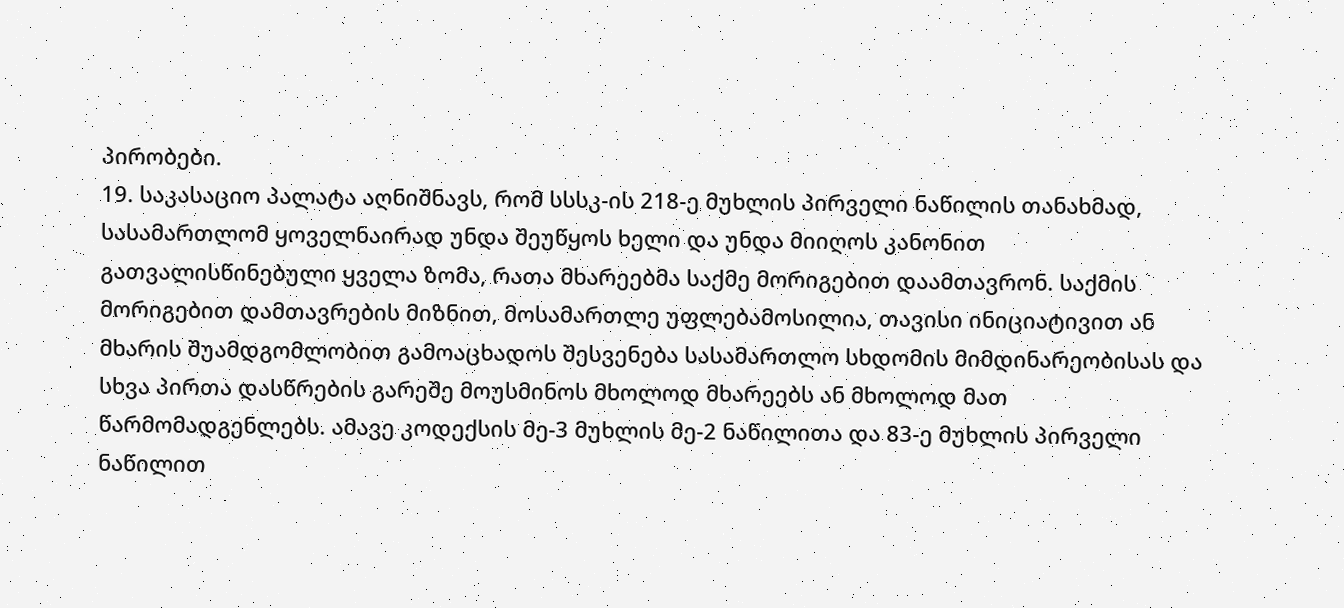პირობები.
19. საკასაციო პალატა აღნიშნავს, რომ სსსკ-ის 218-ე მუხლის პირველი ნაწილის თანახმად, სასამართლომ ყოველნაირად უნდა შეუწყოს ხელი და უნდა მიიღოს კანონით გათვალისწინებული ყველა ზომა, რათა მხარეებმა საქმე მორიგებით დაამთავრონ. საქმის მორიგებით დამთავრების მიზნით, მოსამართლე უფლებამოსილია, თავისი ინიციატივით ან მხარის შუამდგომლობით გამოაცხადოს შესვენება სასამართლო სხდომის მიმდინარეობისას და სხვა პირთა დასწრების გარეშე მოუსმინოს მხოლოდ მხარეებს ან მხოლოდ მათ წარმომადგენლებს. ამავე კოდექსის მე-3 მუხლის მე-2 ნაწილითა და 83-ე მუხლის პირველი ნაწილით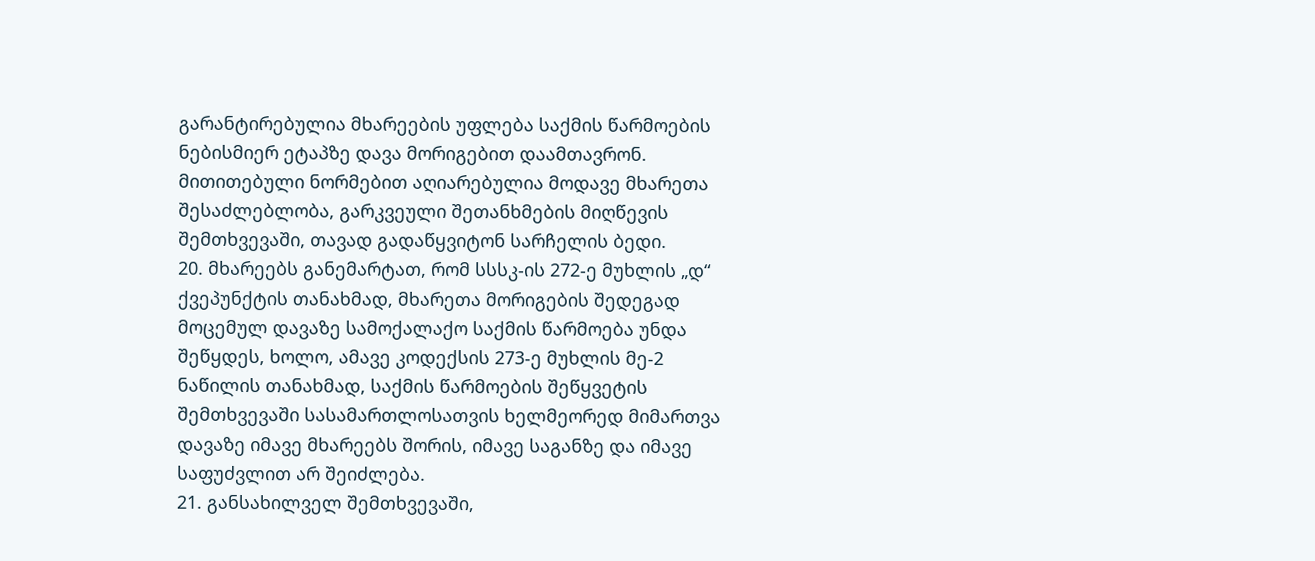გარანტირებულია მხარეების უფლება საქმის წარმოების ნებისმიერ ეტაპზე დავა მორიგებით დაამთავრონ. მითითებული ნორმებით აღიარებულია მოდავე მხარეთა შესაძლებლობა, გარკვეული შეთანხმების მიღწევის შემთხვევაში, თავად გადაწყვიტონ სარჩელის ბედი.
20. მხარეებს განემარტათ, რომ სსსკ-ის 272-ე მუხლის „დ“ ქვეპუნქტის თანახმად, მხარეთა მორიგების შედეგად მოცემულ დავაზე სამოქალაქო საქმის წარმოება უნდა შეწყდეს, ხოლო, ამავე კოდექსის 273-ე მუხლის მე-2 ნაწილის თანახმად, საქმის წარმოების შეწყვეტის შემთხვევაში სასამართლოსათვის ხელმეორედ მიმართვა დავაზე იმავე მხარეებს შორის, იმავე საგანზე და იმავე საფუძვლით არ შეიძლება.
21. განსახილველ შემთხვევაში,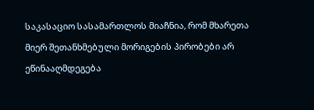საკასაციო სასამართლოს მიაჩნია, რომ მხარეთა მიერ შეთანხმებული მორიგების პირობები არ ეწინააღმდეგება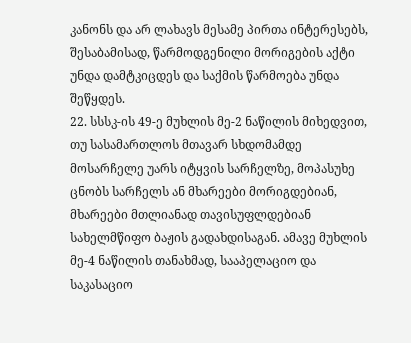კანონს და არ ლახავს მესამე პირთა ინტერესებს, შესაბამისად, წარმოდგენილი მორიგების აქტი უნდა დამტკიცდეს და საქმის წარმოება უნდა შეწყდეს.
22. სსსკ-ის 49-ე მუხლის მე-2 ნაწილის მიხედვით, თუ სასამართლოს მთავარ სხდომამდე მოსარჩელე უარს იტყვის სარჩელზე, მოპასუხე ცნობს სარჩელს ან მხარეები მორიგდებიან, მხარეები მთლიანად თავისუფლდებიან სახელმწიფო ბაჟის გადახდისაგან. ამავე მუხლის მე-4 ნაწილის თანახმად, სააპელაციო და საკასაციო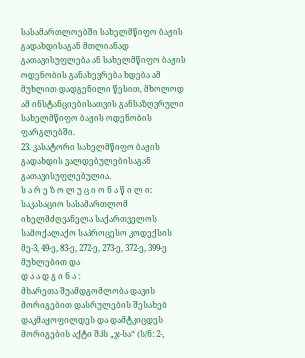სასამართლოებში სახელმწიფო ბაჟის გადახდისაგან მთლიანად გათავისუფლება ან სახელმწიფო ბაჟის ოდენობის განახევრება ხდება ამ მუხლით დადგენილი წესით, მხოლოდ ამ ინსტანციებისათვის განსაზღვრული სახელმწიფო ბაჟის ოდენობის ფარგლებში.
23. კასატორი სახელმწიფო ბაჟის გადახდის ვალდებულებისაგან გათავისუფლებულია.
ს ა რ ე ზ ო ლ უ ც ი ო ნ ა წ ი ლ ი:
საკასაციო სასამართლომ იხელმძღვანელა საქართველოს სამოქალაქო საპროცესო კოდექსის მე-3, 49-ე, 83-ე, 272-ე, 273-ე, 372-ე, 399-ე მუხლებით და
დ ა ა დ გ ი ნ ა :
მხარეთა შუამდგომლობა დავის მორიგებით დასრულების შესახებ დაკმაყოფილდეს და დამტკიცდეს მორიგების აქტი შპს „ჯ-სა“ (ს/ნ: 2-,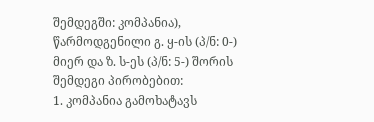შემდეგში: კომპანია), წარმოდგენილი გ. ყ-ის (პ/ნ: 0-) მიერ და ზ. ს-ეს (პ/ნ: 5-) შორის შემდეგი პირობებით:
1. კომპანია გამოხატავს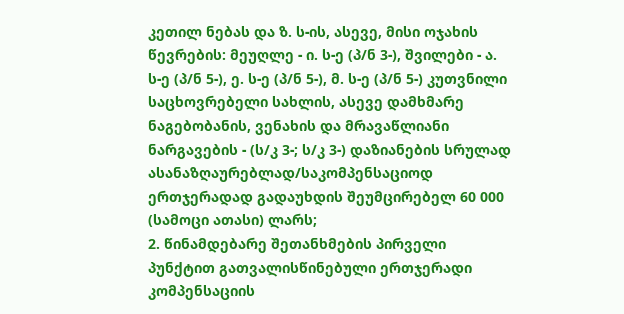კეთილ ნებას და ზ. ს-ის, ასევე, მისი ოჯახის წევრების: მეუღლე - ი. ს-ე (პ/ნ 3-), შვილები - ა. ს-ე (პ/ნ 5-), ე. ს-ე (პ/ნ 5-), მ. ს-ე (პ/ნ 5-) კუთვნილი საცხოვრებელი სახლის, ასევე დამხმარე ნაგებობანის, ვენახის და მრავაწლიანი ნარგავების - (ს/კ 3-; ს/კ 3-) დაზიანების სრულად ასანაზღაურებლად/საკომპენსაციოდ ერთჯერადად გადაუხდის შეუმცირებელ 60 000 (სამოცი ათასი) ლარს;
2. წინამდებარე შეთანხმების პირველი პუნქტით გათვალისწინებული ერთჯერადი კომპენსაციის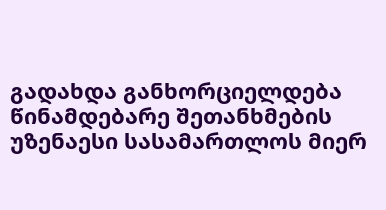გადახდა განხორციელდება წინამდებარე შეთანხმების უზენაესი სასამართლოს მიერ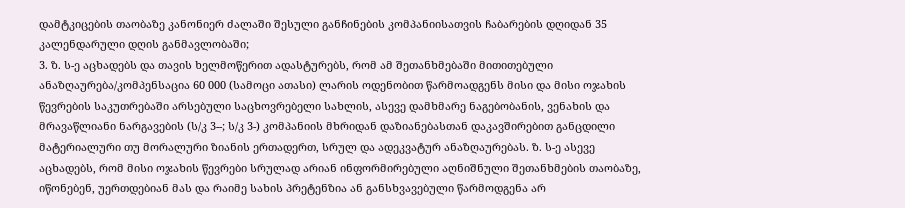დამტკიცების თაობაზე კანონიერ ძალაში შესული განჩინების კომპანიისათვის ჩაბარების დღიდან 35 კალენდარული დღის განმავლობაში;
3. ზ. ს-ე აცხადებს და თავის ხელმოწერით ადასტურებს, რომ ამ შეთანხმებაში მითითებული ანაზღაურება/კომპენსაცია 60 000 (სამოცი ათასი) ლარის ოდენობით წარმოადგენს მისი და მისი ოჯახის წევრების საკუთრებაში არსებული საცხოვრებელი სახლის, ასევე დამხმარე ნაგებობანის, ვენახის და მრავაწლიანი ნარგავების (ს/კ 3--; ს/კ 3-) კომპანიის მხრიდან დაზიანებასთან დაკავშირებით განცდილი მატერიალური თუ მორალური ზიანის ერთადერთ, სრულ და ადეკვატურ ანაზღაურებას. ზ. ს-ე ასევე აცხადებს, რომ მისი ოჯახის წევრები სრულად არიან ინფორმირებული აღნიშნული შეთანხმების თაობაზე, იწონებენ, უერთდებიან მას და რაიმე სახის პრეტენზია ან განსხვავებული წარმოდგენა არ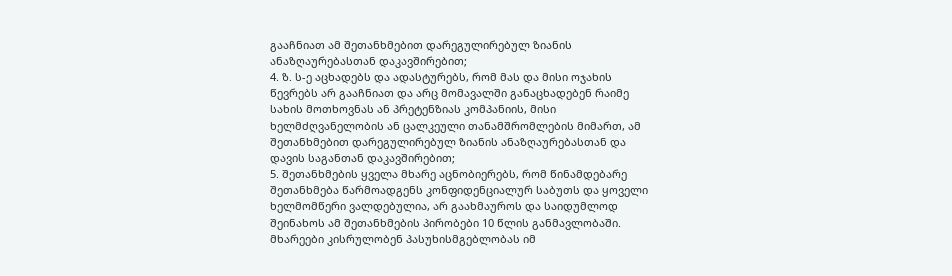გააჩნიათ ამ შეთანხმებით დარეგულირებულ ზიანის ანაზღაურებასთან დაკავშირებით;
4. ზ. ს-ე აცხადებს და ადასტურებს, რომ მას და მისი ოჯახის წევრებს არ გააჩნიათ და არც მომავალში განაცხადებენ რაიმე სახის მოთხოვნას ან პრეტენზიას კომპანიის, მისი ხელმძღვანელობის ან ცალკეული თანამშრომლების მიმართ, ამ შეთანხმებით დარეგულირებულ ზიანის ანაზღაურებასთან და დავის საგანთან დაკავშირებით;
5. შეთანხმების ყველა მხარე აცნობიერებს, რომ წინამდებარე შეთანხმება წარმოადგენს კონფიდენციალურ საბუთს და ყოველი ხელმომწერი ვალდებულია, არ გაახმაუროს და საიდუმლოდ შეინახოს ამ შეთანხმების პირობები 10 წლის განმავლობაში. მხარეები კისრულობენ პასუხისმგებლობას იმ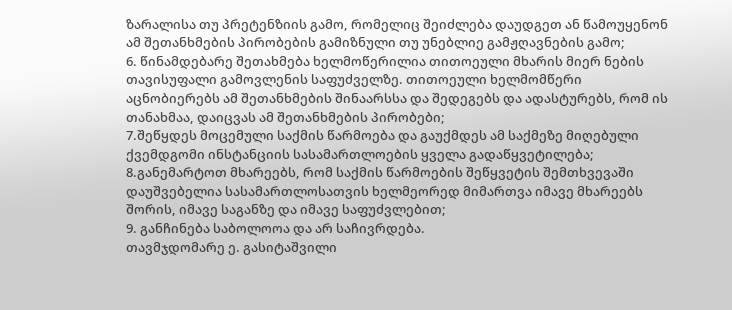ზარალისა თუ პრეტენზიის გამო, რომელიც შეიძლება დაუდგეთ ან წამოუყენონ ამ შეთანხმების პირობების გამიზნული თუ უნებლიე გამჟღავნების გამო;
6. წინამდებარე შეთახმება ხელმოწერილია თითოეული მხარის მიერ ნების თავისუფალი გამოვლენის საფუძველზე. თითოეული ხელმომწერი აცნობიერებს ამ შეთანხმების შინაარსსა და შედეგებს და ადასტურებს, რომ ის თანახმაა, დაიცვას ამ შეთანხმების პირობები;
7.შეწყდეს მოცემული საქმის წარმოება და გაუქმდეს ამ საქმეზე მიღებული ქვემდგომი ინსტანციის სასამართლოების ყველა გადაწყვეტილება;
8.განემარტოთ მხარეებს, რომ საქმის წარმოების შეწყვეტის შემთხვევაში დაუშვებელია სასამართლოსათვის ხელმეორედ მიმართვა იმავე მხარეებს შორის, იმავე საგანზე და იმავე საფუძვლებით;
9. განჩინება საბოლოოა და არ საჩივრდება.
თავმჯდომარე ე. გასიტაშვილი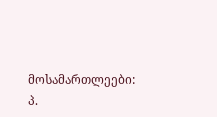მოსამართლეები: პ.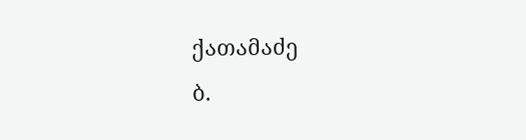ქათამაძე
ბ.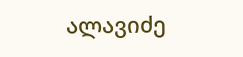ალავიძე